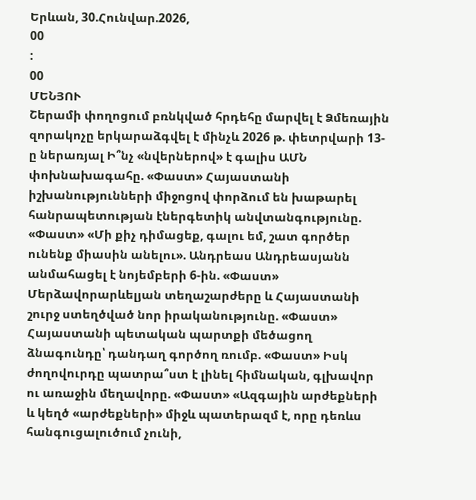Երևան, 30.Հունվար.2026,
00
:
00
ՄԵՆՅՈՒ
Շերամի փողոցում բռնկված հրդեհը մարվել է Ձմեռային զորակոչը երկարաձգվել է մինչև 2026 թ. փետրվարի 13-ը ներառյալ Ի՞նչ «նվերներով» է գալիս ԱՄՆ փոխնախագահը. «Փաստ» Հայաստանի իշխանությունների միջոցով փորձում են խաթարել հանրապետության էներգետիկ անվտանգությունը. «Փաստ» «Մի քիչ դիմացեք, գալու եմ, շատ գործեր ունենք միասին անելու». Անդրեաս Անդրեասյանն անմահացել է նոյեմբերի 6-ին. «Փաստ» Մերձավորարևելյան տեղաշարժերը և Հայաստանի շուրջ ստեղծված նոր իրականությունը. «Փաստ» Հայաստանի պետական պարտքի մեծացող ձնագունդը՝ դանդաղ գործող ռումբ. «Փաստ» Իսկ ժողովուրդը պատրա՞ստ է լինել հիմնական, գլխավոր ու առաջին մեղավորը. «Փաստ» «Ազգային արժեքների և կեղծ «արժեքների» միջև պատերազմ է, որը դեռևս հանգուցալուծում չունի,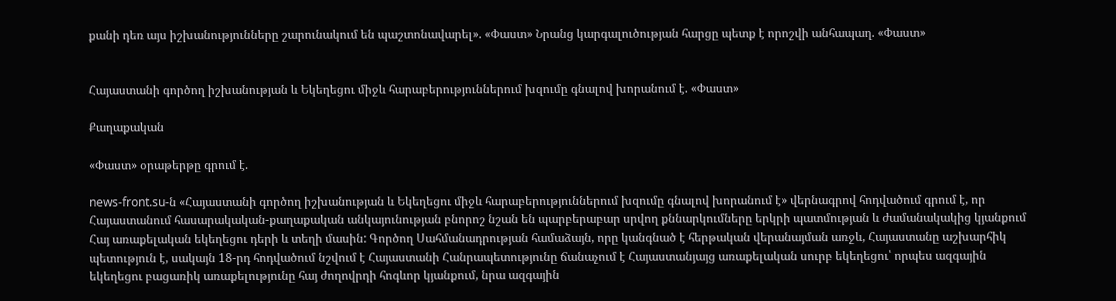քանի դեռ այս իշխանությունները շարունակում են պաշտոնավարել». «Փաստ» Նրանց կարգալուծության հարցը պետք է որոշվի անհապաղ. «Փաստ»


Հայաստանի գործող իշխանության և Եկեղեցու միջև հարաբերություններում խզումը գնալով խորանում է. «Փաստ»

Քաղաքական

«Փաստ» օրաթերթը գրում է.

news-front.su-ն «Հայաստանի գործող իշխանության և Եկեղեցու միջև հարաբերություններում խզումը գնալով խորանում է» վերնագրով հոդվածում գրում է, որ Հայաստանում հասարակական-քաղաքական անկայունության բնորոշ նշան են պարբերաբար սրվող քննարկումները երկրի պատմության և ժամանակակից կյանքում Հայ առաքելական եկեղեցու դերի և տեղի մասին: Գործող Սահմանադրության համաձայն, որը կանգնած է հերթական վերանայման առջև, Հայաստանը աշխարհիկ պետություն է, սակայն 18-րդ հոդվածում նշվում է Հայաստանի Հանրապետությունը ճանաչում է Հայաստանյայց առաքելական սուրբ եկեղեցու՝ որպես ազգային եկեղեցու բացառիկ առաքելությունը հայ ժողովրդի հոգևոր կյանքում, նրա ազգային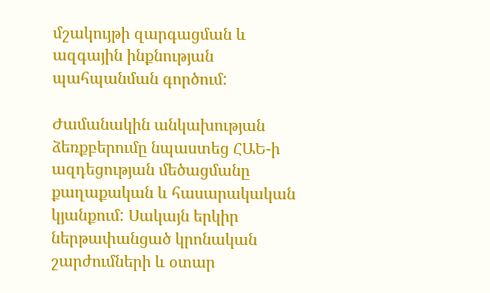մշակույթի զարգացման և ազգային ինքնության պահպանման գործում:

Ժամանակին անկախության ձեռքբերումը նպաստեց ՀԱԵ-ի ազդեցության մեծացմանը քաղաքական և հասարակական կյանքում: Սակայն երկիր ներթափանցած կրոնական շարժումների և օտար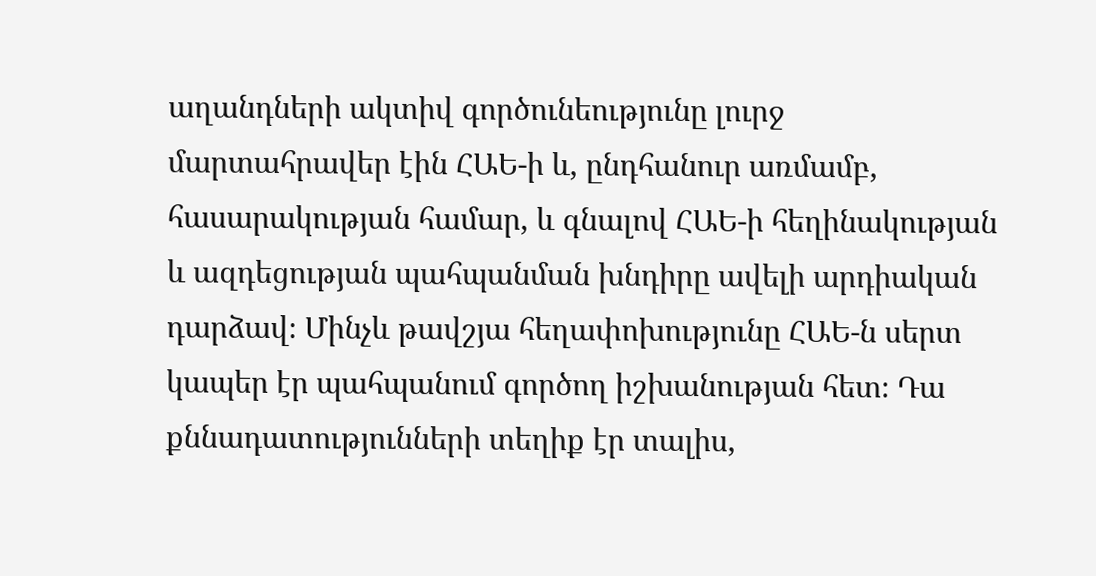աղանդների ակտիվ գործունեությունը լուրջ մարտահրավեր էին ՀԱԵ-ի և, ընդհանուր առմամբ, հասարակության համար, և գնալով ՀԱԵ-ի հեղինակության և ազդեցության պահպանման խնդիրը ավելի արդիական դարձավ։ Մինչև թավշյա հեղափոխությունը ՀԱԵ-ն սերտ կապեր էր պահպանում գործող իշխանության հետ։ Դա քննադատությունների տեղիք էր տալիս,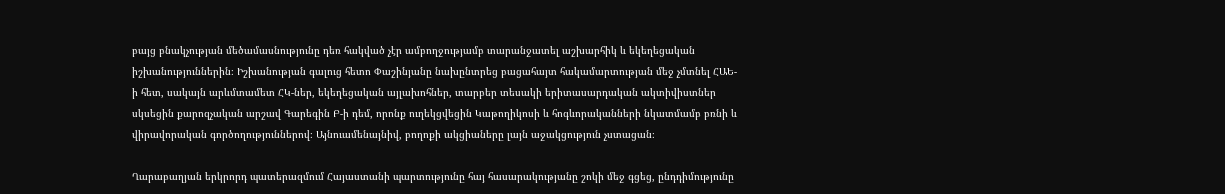բայց բնակչության մեծամասնությունը դեռ հակված չէր ամբողջությամբ տարանջատել աշխարհիկ և եկեղեցական իշխանություններին։ Իշխանության գալուց հետո Փաշինյանը նախընտրեց բացահայտ հակամարտության մեջ չմտնել ՀԱԵ-ի հետ, սակայն արևմտամետ ՀԿ-ներ, եկեղեցական այլախոհներ, տարբեր տեսակի երիտասարդական ակտիվիստներ սկսեցին քարոզչական արշավ Գարեգին Բ-ի դեմ, որոնք ուղեկցվեցին Կաթողիկոսի և հոգևորականների նկատմամբ բռնի և վիրավորական գործողություններով։ Այնուամենայնիվ, բողոքի ակցիաները լայն աջակցություն չստացան։

Ղարաբաղյան երկրորդ պատերազմում Հայաստանի պարտությունը հայ հասարակությանը շոկի մեջ գցեց, ընդդիմությունը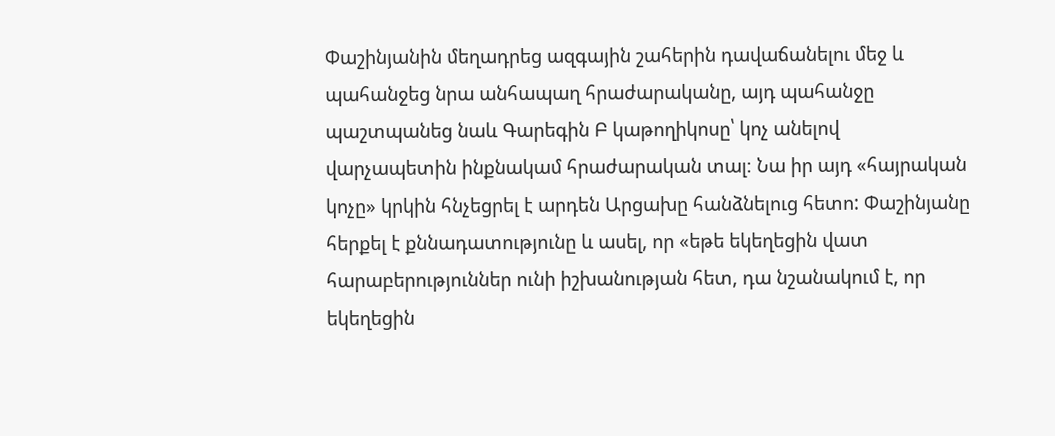Փաշինյանին մեղադրեց ազգային շահերին դավաճանելու մեջ և պահանջեց նրա անհապաղ հրաժարականը, այդ պահանջը պաշտպանեց նաև Գարեգին Բ կաթողիկոսը՝ կոչ անելով վարչապետին ինքնակամ հրաժարական տալ։ Նա իր այդ «հայրական կոչը» կրկին հնչեցրել է արդեն Արցախը հանձնելուց հետո: Փաշինյանը հերքել է քննադատությունը և ասել, որ «եթե եկեղեցին վատ հարաբերություններ ունի իշխանության հետ, դա նշանակում է, որ եկեղեցին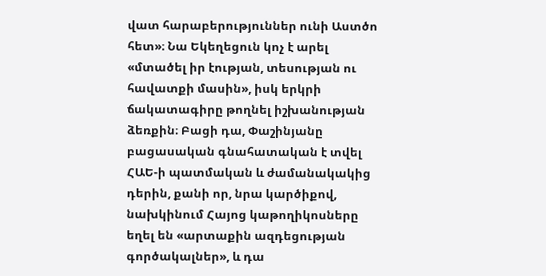վատ հարաբերություններ ունի Աստծո հետ»։ Նա Եկեղեցուն կոչ է արել «մտածել իր էության, տեսության ու հավատքի մասին», իսկ երկրի ճակատագիրը թողնել իշխանության ձեռքին։ Բացի դա, Փաշինյանը բացասական գնահատական է տվել ՀԱԵ-ի պատմական և ժամանակակից դերին, քանի որ, նրա կարծիքով, նախկինում Հայոց կաթողիկոսները եղել են «արտաքին ազդեցության գործակալներ», և դա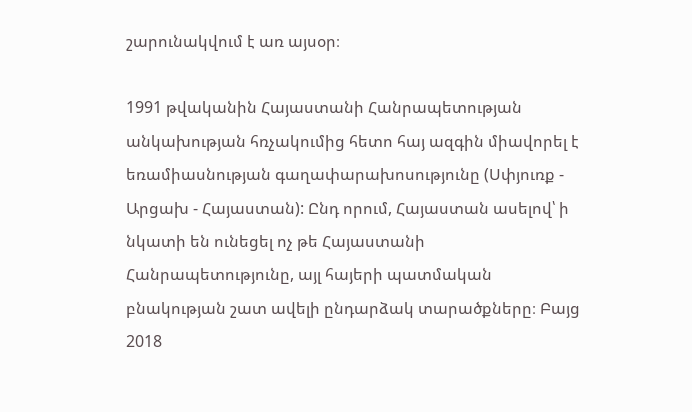շարունակվում է առ այսօր։

1991 թվականին Հայաստանի Հանրապետության անկախության հռչակումից հետո հայ ազգին միավորել է եռամիասնության գաղափարախոսությունը (Սփյուռք - Արցախ - Հայաստան): Ընդ որում, Հայաստան ասելով՝ ի նկատի են ունեցել ոչ թե Հայաստանի Հանրապետությունը, այլ հայերի պատմական բնակության շատ ավելի ընդարձակ տարածքները։ Բայց 2018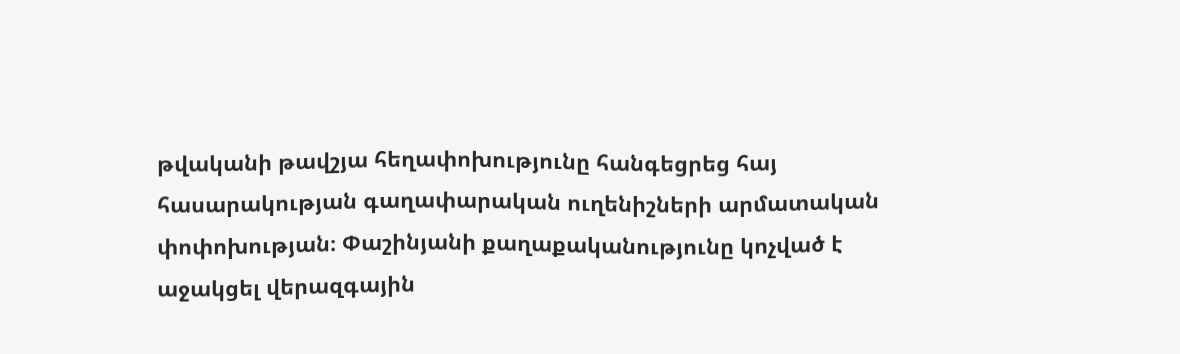թվականի թավշյա հեղափոխությունը հանգեցրեց հայ հասարակության գաղափարական ուղենիշների արմատական փոփոխության։ Փաշինյանի քաղաքականությունը կոչված է աջակցել վերազգային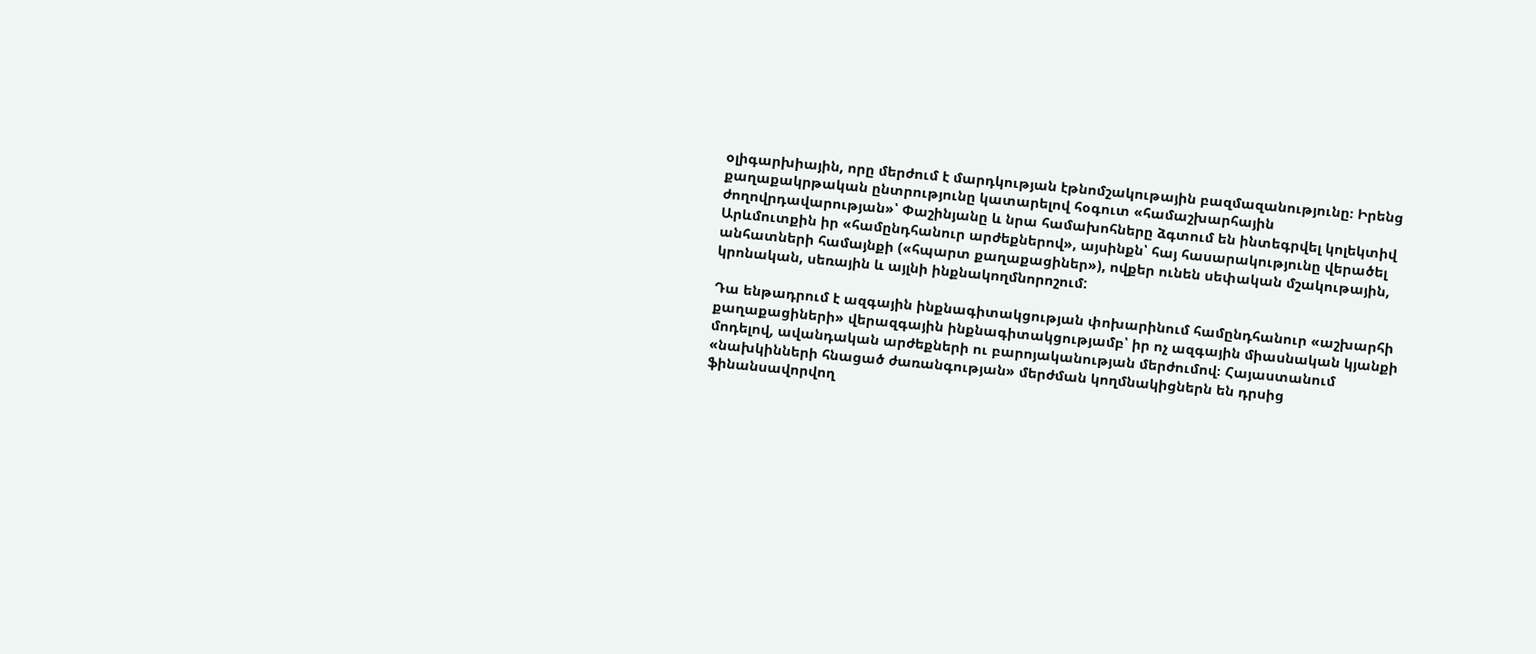օլիգարխիային, որը մերժում է մարդկության էթնոմշակութային բազմազանությունը։ Իրենց քաղաքակրթական ընտրությունը կատարելով հօգուտ «համաշխարհային ժողովրդավարության»՝ Փաշինյանը և նրա համախոհները ձգտում են ինտեգրվել կոլեկտիվ Արևմուտքին իր «համընդհանուր արժեքներով», այսինքն՝ հայ հասարակությունը վերածել անհատների համայնքի («հպարտ քաղաքացիներ»), ովքեր ունեն սեփական մշակութային, կրոնական, սեռային և այլնի ինքնակողմնորոշում:

Դա ենթադրում է ազգային ինքնագիտակցության փոխարինում համընդհանուր «աշխարհի քաղաքացիների» վերազգային ինքնագիտակցությամբ՝ իր ոչ ազգային միասնական կյանքի մոդելով, ավանդական արժեքների ու բարոյականության մերժումով։ Հայաստանում «նախկինների հնացած ժառանգության» մերժման կողմնակիցներն են դրսից ֆինանսավորվող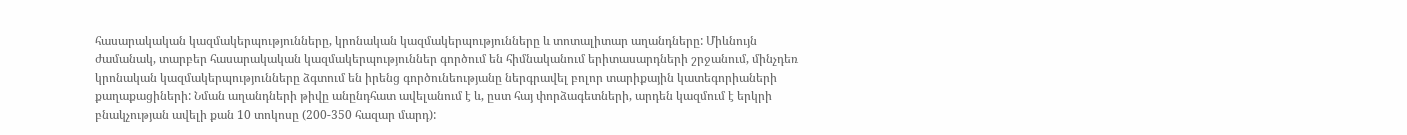հասարակական կազմակերպությունները, կրոնական կազմակերպությունները և տոտալիտար աղանդները: Միևնույն ժամանակ, տարբեր հասարակական կազմակերպություններ գործում են հիմնականում երիտասարդների շրջանում, մինչդեռ կրոնական կազմակերպությունները ձգտում են իրենց գործունեությանը ներգրավել բոլոր տարիքային կատեգորիաների քաղաքացիների: Նման աղանդների թիվը անընդհատ ավելանում է և, ըստ հայ փորձագետների, արդեն կազմում է երկրի բնակչության ավելի քան 10 տոկոսը (200-350 հազար մարդ):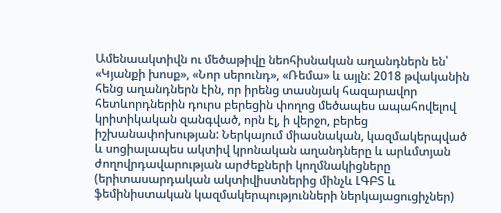Ամենաակտիվն ու մեծաթիվը նեոհիսնական աղանդներն են՝ «Կյանքի խոսք», «Նոր սերունդ», «Ռեմա» և այլն: 2018 թվականին հենց աղանդներն էին, որ իրենց տասնյակ հազարավոր հետևորդներին դուրս բերեցին փողոց մեծապես ապահովելով կրիտիկական զանգված, որն էլ, ի վերջո, բերեց իշխանափոխության: Ներկայում միասնական, կազմակերպված և սոցիալապես ակտիվ կրոնական աղանդները և արևմտյան ժողովրդավարության արժեքների կողմնակիցները (երիտասարդական ակտիվիստներից մինչև ԼԳԲՏ և ֆեմինիստական կազմակերպությունների ներկայացուցիչներ)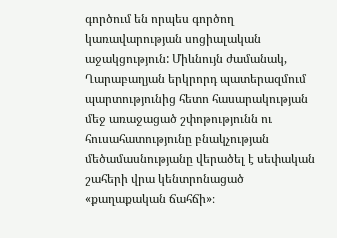գործում են որպես գործող կառավարության սոցիալական աջակցություն: Միևնույն ժամանակ, Ղարաբաղյան երկրորդ պատերազմում պարտությունից հետո հասարակության մեջ առաջացած շփոթությունն ու հուսահատությունը բնակչության մեծամասնությանը վերածել է սեփական շահերի վրա կենտրոնացած «քաղաքական ճահճի»։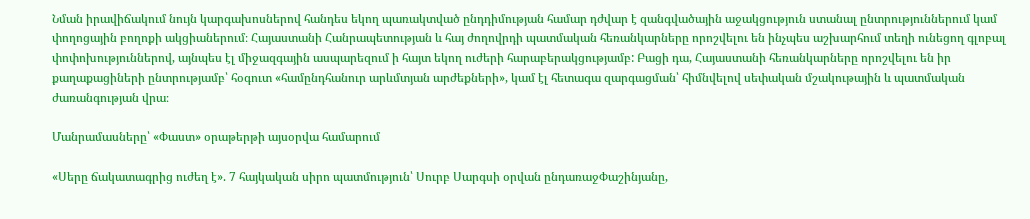Նման իրավիճակում նույն կարգախոսներով հանդես եկող պառակտված ընդդիմության համար դժվար է զանգվածային աջակցություն ստանալ ընտրություններում կամ փողոցային բողոքի ակցիաներում։ Հայաստանի Հանրապետության և հայ ժողովրդի պատմական հեռանկարները որոշվելու են ինչպես աշխարհում տեղի ունեցող գլոբալ փոփոխություններով, այնպես էլ միջազգային ասպարեզում ի հայտ եկող ուժերի հարաբերակցությամբ: Բացի դա, Հայաստանի հեռանկարները որոշվելու են իր քաղաքացիների ընտրությամբ՝ հօգուտ «համընդհանուր արևմտյան արժեքների», կամ էլ հետագա զարգացման՝ հիմնվելով սեփական մշակութային և պատմական ժառանգության վրա։

Մանրամասները՝ «Փաստ» օրաթերթի այսօրվա համարում

«Սերը ճակատագրից ուժեղ է». 7 հայկական սիրո պատմություն՝ Սուրբ Սարգսի օրվան ընդառաջՓաշինյանը,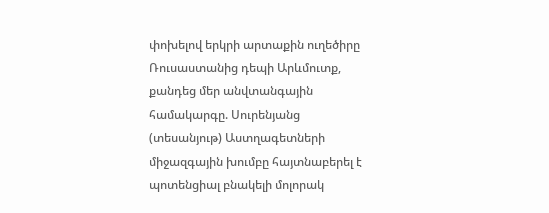փոխելով երկրի արտաքին ուղեծիրը Ռուսաստանից դեպի Արևմուտք, քանդեց մեր անվտանգային համակարգը. Սուրենյանց (տեսանյութ) Աստղագետների միջազգային խումբը հայտնաբերել է պոտենցիալ բնակելի մոլորակ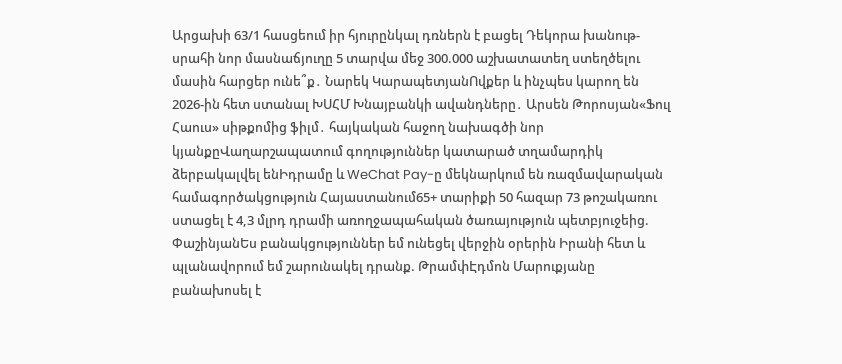Արցախի 63/1 հասցեում իր հյուրընկալ դռներն է բացել Դեկորա խանութ-սրահի նոր մասնաճյուղը 5 տարվա մեջ 300.000 աշխատատեղ ստեղծելու մասին հարցեր ունե՞ք․ Նարեկ ԿարապետյանՈվքեր և ինչպես կարող են 2026-ին հետ ստանալ ԽՍՀՄ Խնայբանկի ավանդները․ Արսեն Թորոսյան«Ֆուլ Հաուս» սիթքոմից ֆիլմ․ հայկական հաջող նախագծի նոր կյանքըՎաղարշապատում գողություններ կատարած տղամարդիկ ձերբակալվել ենԻդրամը և WeChat Pay-ը մեկնարկում են ռազմավարական համագործակցություն Հայաստանում65+ տարիքի 50 հազար 73 թոշակառու ստացել է 4,3 մլրդ դրամի առողջապահական ծառայություն պետբյուջեից. ՓաշինյանԵս բանակցություններ եմ ունեցել վերջին օրերին Իրանի հետ և պլանավորում եմ շարունակել դրանք. ԹրամփԷդմոն Մարուքյանը բանախոսել է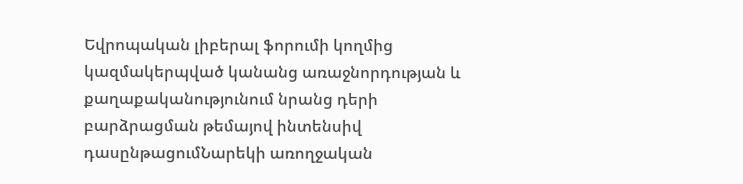Եվրոպական լիբերալ ֆորումի կողմից կազմակերպված կանանց առաջնորդության և քաղաքականությունում նրանց դերի բարձրացման թեմայով ինտենսիվ դասընթացումՆարեկի առողջական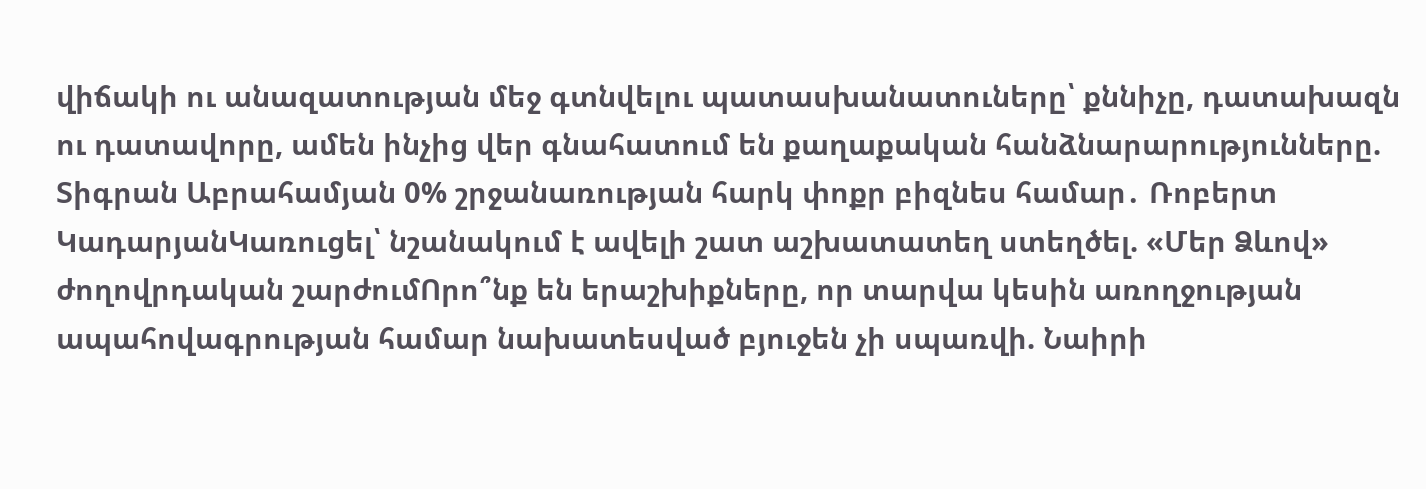վիճակի ու անազատության մեջ գտնվելու պատասխանատուները՝ քննիչը, դատախազն ու դատավորը, ամեն ինչից վեր գնահատում են քաղաքական հանձնարարությունները. Տիգրան Աբրահամյան 0% շրջանառության հարկ փոքր բիզնես համար․ Ռոբերտ ԿադարյանԿառուցել՝ նշանակում է ավելի շատ աշխատատեղ ստեղծել. «Մեր Ձևով» ժողովրդական շարժումՈրո՞նք են երաշխիքները, որ տարվա կեսին առողջության ապահովագրության համար նախատեսված բյուջեն չի սպառվի. Նաիրի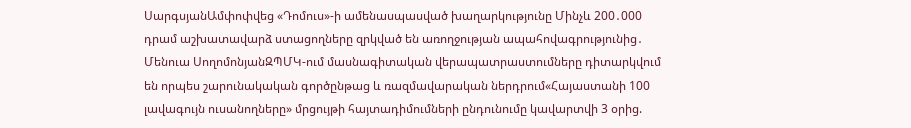ՍարգսյանԱմփոփվեց «Դոմուս»-ի ամենասպասված խաղարկությունը Մինչև 200․000 դրամ աշխատավարձ ստացողները զրկված են առողջության ապահովագրությունից․ Մենուա ՍողոմոնյանԶՊՄԿ-ում մասնագիտական վերապատրաստումները դիտարկվում են որպես շարունակական գործընթաց և ռազմավարական ներդրում«Հայաստանի 100 լավագույն ուսանողները» մրցույթի հայտադիմումների ընդունումը կավարտվի 3 օրից.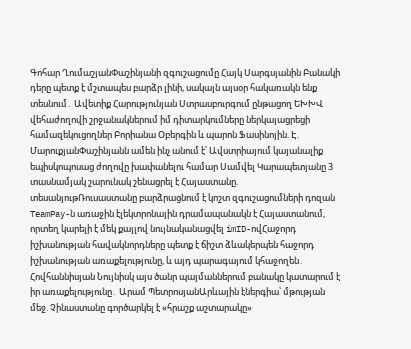Գոհար ՂումաշյանՓաշինյանի զգուշացումը Հայկ Սարգսյանին Բանակի դերը պետք է մշտապես բարձր լինի, սակայն այսօր հակառակն ենք տեսնում․ Ավետիք Հարությունյան Ստրասբուրգում ընթացող ԵԽԽՎ վեհաժողովի շրջանակներում իմ դիտարկումները ներկայացրեցի համազեկուցողներ Բորիանա Օբերգին և պարոն Ֆասինոյին. Է. ՄարուքյանՓաշինյանն ամեն ինչ անում է՝ Ավստրիայում կայանալիք եպիսկոպոսաց ժողովը խափանելու համար Սամվել Կարապետյանը 3 տասնամյակ շարունակ շենացրել է Հայաստանը. տեսանյութՌուսաստանը բարձրացնում է կոշտ զգուշացումների դոզան TeamPay-ն առաջին էլեկտրոնային դրամապանակն է Հայաստանում, որտեղ կարելի է մեկ քայլով նույնականացվել imID-ովՀաջորդ իշխանության հավակնորդները պետք է ճիշտ ձևակերպեն հաջորդ իշխանության առաքելությունը, և այդ պարագայում կհաջողեն․ Հովհաննիսյան Նույնիսկ այս ծանր պայմաններում բանակը կատարում է իր առաքելությունը․ Արամ ՊետրոսյանԱրևային էներգիա՝ մթության մեջ. Չինաստանը գործարկել է «հրաշք աշտարակը»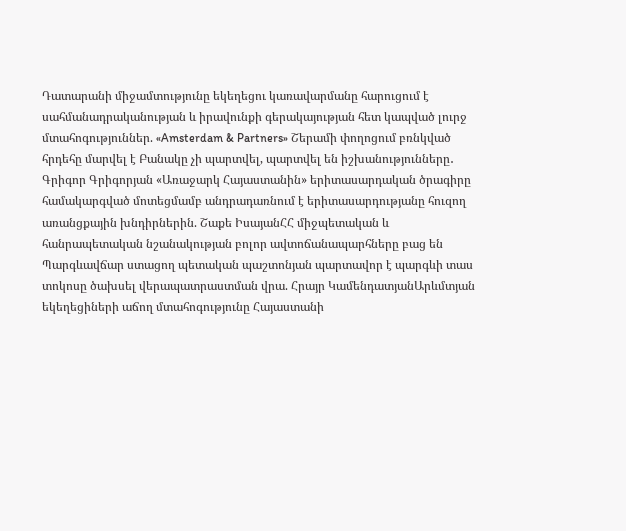Դատարանի միջամտությունը եկեղեցու կառավարմանը հարուցում է սահմանադրականության և իրավունքի գերակայության հետ կապված լուրջ մտահոգություններ. «Amsterdam & Partners» Շերամի փողոցում բռնկված հրդեհը մարվել է Բանակը չի պարտվել, պարտվել են իշխանությունները․ Գրիգոր Գրիգորյան «Առաջարկ Հայաստանին» երիտասարդական ծրագիրը համակարգված մոտեցմամբ անդրադառնում է երիտասարդությանը հուզող առանցքային խնդիրներին. Շաքե ԻսայանՀՀ միջպետական և հանրապետական նշանակության բոլոր ավտոճանապարհները բաց են Պարգևավճար ստացող պետական պաշտոնյան պարտավոր է պարգևի տաս տոկոսը ծախսել վերապատրաստման վրա. Հրայր ԿամենդատյանԱրևմտյան եկեղեցիների աճող մտահոգությունը Հայաստանի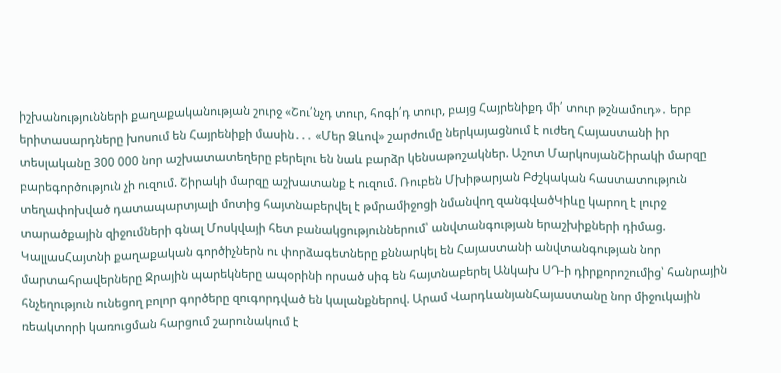իշխանությունների քաղաքականության շուրջ «Շու՛նչդ տուր, հոգի՛դ տուր, բայց Հայրենիքդ մի՛ տուր թշնամուդ»․ երբ երիտասարդները խոսում են Հայրենիքի մասին․․․ «Մեր Ձևով» շարժումը ներկայացնում է ուժեղ Հայաստանի իր տեսլականը 300 000 նոր աշխատատեղերը բերելու են նաև բարձր կենսաթոշակներ. Աշոտ ՄարկոսյանՇիրակի մարզը բարեգործություն չի ուզում. Շիրակի մարզը աշխատանք է ուզում. Ռուբեն Մխիթարյան Բժշկական հաստատություն տեղափոխված դատապարտյալի մոտից հայտնաբերվել է թմրամիջոցի նմանվող զանգվածԿիևը կարող է լուրջ տարածքային զիջումների գնալ Մոսկվայի հետ բանակցություններում՝ անվտանգության երաշխիքների դիմաց. ԿալլասՀայտնի քաղաքական գործիչներն ու փորձագետները քննարկել են Հայաստանի անվտանգության նոր մարտահրավերները Ջրային պարեկները ապօրինի որսած սիգ են հայտնաբերել Անկախ ՍԴ-ի դիրքորոշումից՝ հանրային հնչեղություն ունեցող բոլոր գործերը զուգորդված են կալանքներով. Արամ ՎարդևանյանՀայաստանը նոր միջուկային ռեակտորի կառուցման հարցում շարունակում է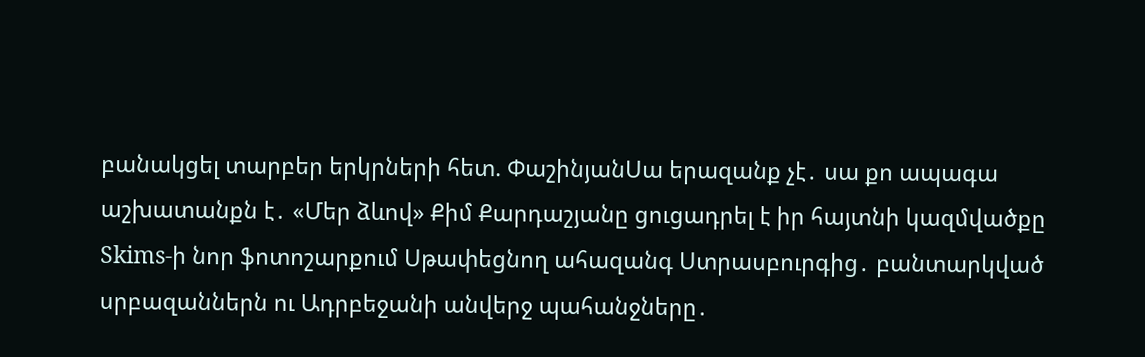բանակցել տարբեր երկրների հետ. ՓաշինյանՍա երազանք չէ․ սա քո ապագա աշխատանքն է․ «Մեր ձևով» Քիմ Քարդաշյանը ցուցադրել է իր հայտնի կազմվածքը Skims-ի նոր ֆոտոշարքում Սթափեցնող ահազանգ Ստրասբուրգից․ բանտարկված սրբազաններն ու Ադրբեջանի անվերջ պահանջները․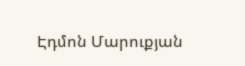Էդմոն Մարուքյան